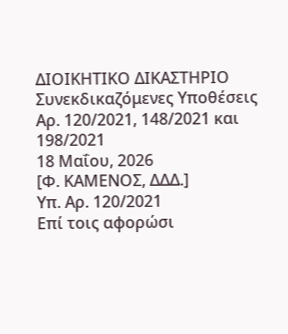ΔΙΟΙΚΗΤΙΚΟ ΔΙΚΑΣΤΗΡΙΟ
Συνεκδικαζόμενες Υποθέσεις
Αρ. 120/2021, 148/2021 και 198/2021
18 Μαΐου, 2026
[Φ. ΚΑΜΕΝΟΣ, ΔΔΔ.]
Υπ. Αρ. 120/2021
Επί τοις αφορώσι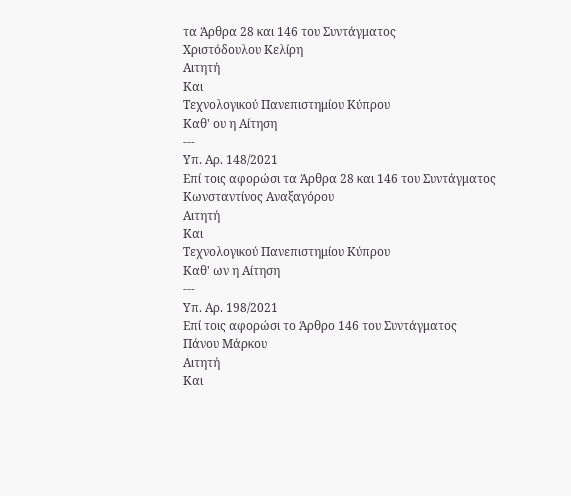τα Άρθρα 28 και 146 του Συντάγματος
Χριστόδουλου Κελίρη
Αιτητή
Και
Τεχνολογικού Πανεπιστημίου Κύπρου
Καθ' ου η Αίτηση
---
Υπ. Αρ. 148/2021
Επί τοις αφορώσι τα Άρθρα 28 και 146 του Συντάγματος
Κωνσταντίνος Αναξαγόρου
Αιτητή
Και
Τεχνολογικού Πανεπιστημίου Κύπρου
Καθ' ων η Αίτηση
---
Υπ. Αρ. 198/2021
Επί τοις αφορώσι το Άρθρο 146 του Συντάγματος
Πάνου Μάρκου
Αιτητή
Και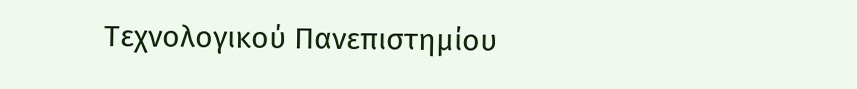Τεχνολογικού Πανεπιστημίου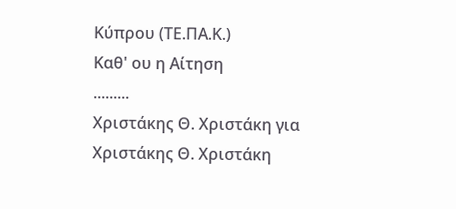Κύπρου (ΤΕ.ΠΑ.Κ.)
Καθ' ου η Αίτηση
.........
Χριστάκης Θ. Χριστάκη για Χριστάκης Θ. Χριστάκη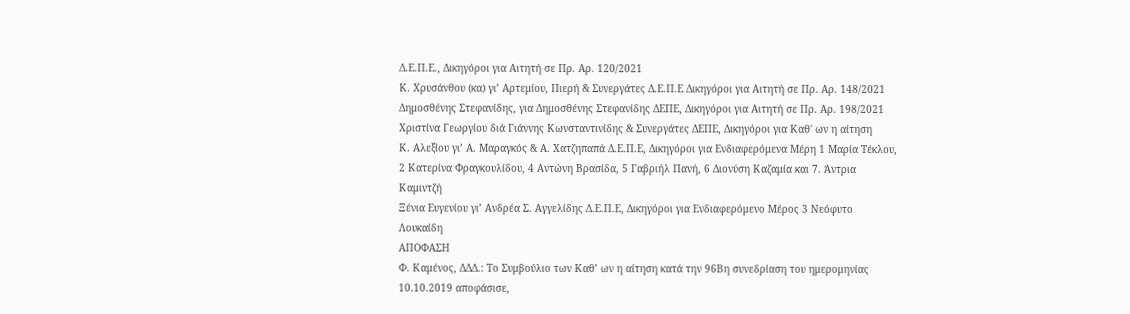Δ.Ε.Π.Ε., Δικηγόροι για Αιτητή σε Πρ. Αρ. 120/2021
Κ. Χρυσάνθου (κα) γι’ Αρτεμίου, Πιερή & Συνεργάτες Δ.Ε.Π.Ε Δικηγόροι για Αιτητή σε Πρ. Αρ. 148/2021
Δημοσθένης Στεφανίδης, για Δημοσθένης Στεφανίδης ΔΕΠΕ, Δικηγόροι για Αιτητή σε Πρ. Αρ. 198/2021
Χριστίνα Γεωργίου διά Γιάννης Κωνσταντινίδης & Συνεργάτες ΔΕΠΕ, Δικηγόροι για Καθ' ων η αίτηση
Κ. Αλεξίου γι’ Α. Μαραγκός & Α. Χατζηπαπά Δ.Ε.Π.Ε, Δικηγόροι για Ενδιαφερόμενα Μέρη 1 Μαρία Τέκλου, 2 Κατερίνα Φραγκουλίδου, 4 Αντώνη Βρασίδα, 5 Γαβριήλ Πανή, 6 Διονύση Καζαμία και 7. Άντρια Καμιντζή
Ξένια Ευγενίου γι’ Ανδρέα Σ. Αγγελίδης Δ.Ε.Π.Ε, Δικηγόροι για Ενδιαφερόμενο Μέρος 3 Νεόφυτο Λουκαίδη
ΑΠΟΦΑΣΗ
Φ. Καμένος, ΔΔΔ.: Το Συμβούλιο των Καθ’ ων η αίτηση κατά την 96Βη συνεδρίαση του ημερομηνίας 10.10.2019 αποφάσισε,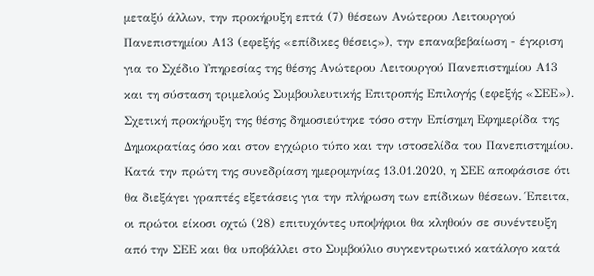μεταξύ άλλων, την προκήρυξη επτά (7) θέσεων Ανώτερου Λειτουργού Πανεπιστημίου Α13 (εφεξής «επίδικες θέσεις»), την επαναβεβαίωση - έγκριση για το Σχέδιο Υπηρεσίας της θέσης Ανώτερου Λειτουργού Πανεπιστημίου Α13 και τη σύσταση τριμελούς Συμβουλευτικής Επιτροπής Επιλογής (εφεξής «ΣΕΕ»). Σχετική προκήρυξη της θέσης δημοσιεύτηκε τόσο στην Επίσημη Εφημερίδα της Δημοκρατίας όσο και στον εγχώριο τύπο και την ιστοσελίδα του Πανεπιστημίου.
Κατά την πρώτη της συνεδρίαση ημερομηνίας 13.01.2020, η ΣΕΕ αποφάσισε ότι θα διεξάγει γραπτές εξετάσεις για την πλήρωση των επίδικων θέσεων. Έπειτα, οι πρώτοι είκοσι οχτώ (28) επιτυχόντες υποψήφιοι θα κληθούν σε συνέντευξη από την ΣΕΕ και θα υποβάλλει στο Συμβούλιο συγκεντρωτικό κατάλογο κατά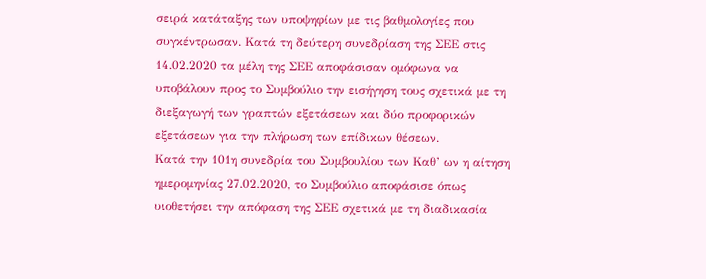σειρά κατάταξης των υποψηφίων με τις βαθμολογίες που συγκέντρωσαν. Κατά τη δεύτερη συνεδρίαση της ΣΕΕ στις 14.02.2020 τα μέλη της ΣΕΕ αποφάσισαν ομόφωνα να υποβάλουν προς το Συμβούλιο την εισήγηση τους σχετικά με τη διεξαγωγή των γραπτών εξετάσεων και δύο προφορικών εξετάσεων για την πλήρωση των επίδικων θέσεων.
Κατά την 101η συνεδρία του Συμβουλίου των Καθ’ ων η αίτηση ημερομηνίας 27.02.2020, το Συμβούλιο αποφάσισε όπως υιοθετήσει την απόφαση της ΣΕΕ σχετικά με τη διαδικασία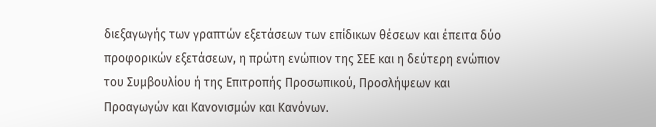διεξαγωγής των γραπτών εξετάσεων των επίδικων θέσεων και έπειτα δύο προφορικών εξετάσεων, η πρώτη ενώπιον της ΣΕΕ και η δεύτερη ενώπιον του Συμβουλίου ή της Επιτροπής Προσωπικού, Προσλήψεων και Προαγωγών και Κανονισμών και Κανόνων.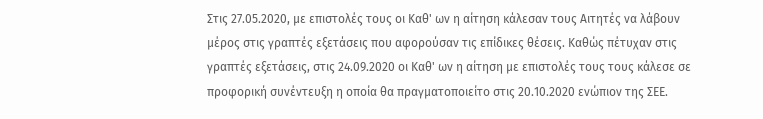Στις 27.05.2020, με επιστολές τους οι Καθ' ων η αίτηση κάλεσαν τους Αιτητές να λάβουν μέρος στις γραπτές εξετάσεις που αφορούσαν τις επίδικες θέσεις. Καθώς πέτυχαν στις γραπτές εξετάσεις, στις 24.09.2020 οι Καθ' ων η αίτηση με επιστολές τους τους κάλεσε σε προφορική συνέντευξη η οποία θα πραγματοποιείτο στις 20.10.2020 ενώπιον της ΣΕΕ.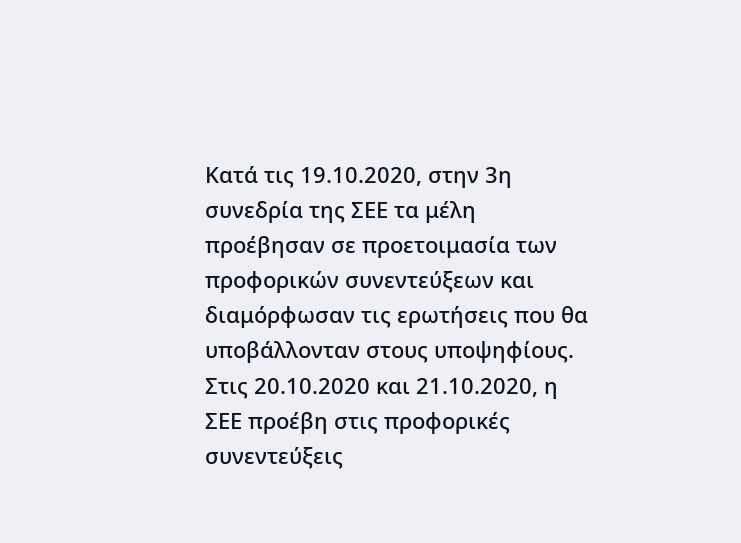Κατά τις 19.10.2020, στην 3η συνεδρία της ΣΕΕ τα μέλη προέβησαν σε προετοιμασία των προφορικών συνεντεύξεων και διαμόρφωσαν τις ερωτήσεις που θα υποβάλλονταν στους υποψηφίους. Στις 20.10.2020 και 21.10.2020, η ΣΕΕ προέβη στις προφορικές συνεντεύξεις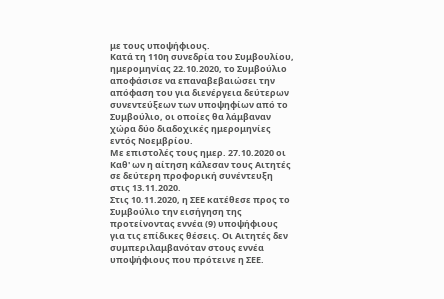με τους υποψήφιους.
Κατά τη 110η συνεδρία του Συμβουλίου, ημερομηνίας 22.10.2020, το Συμβούλιο αποφάσισε να επαναβεβαιώσει την απόφαση του για διενέργεια δεύτερων συνεντεύξεων των υποψηφίων από το Συμβούλιο, οι οποίες θα λάμβαναν χώρα δύο διαδοχικές ημερομηνίες εντός Νοεμβρίου.
Με επιστολές τους ημερ. 27.10.2020 οι Καθ' ων η αίτηση κάλεσαν τους Αιτητές σε δεύτερη προφορική συνέντευξη στις 13.11.2020.
Στις 10.11.2020, η ΣΕΕ κατέθεσε προς το Συμβούλιο την εισήγηση της προτείνοντας εννέα (9) υποψήφιους για τις επίδικες θέσεις. Οι Αιτητές δεν συμπεριλαμβανόταν στους εννέα υποψήφιους που πρότεινε η ΣΕΕ.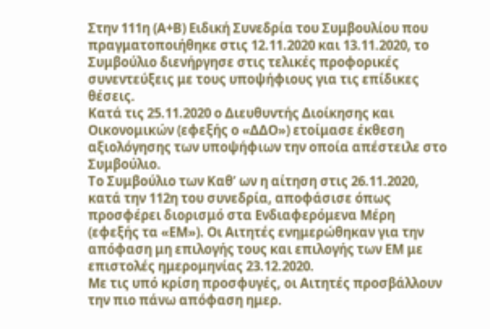Στην 111η (Α+Β) Ειδική Συνεδρία του Συμβουλίου που πραγματοποιήθηκε στις 12.11.2020 και 13.11.2020, το Συμβούλιο διενήργησε στις τελικές προφορικές συνεντεύξεις με τους υποψήφιους για τις επίδικες θέσεις.
Κατά τις 25.11.2020 ο Διευθυντής Διοίκησης και Οικονομικών (εφεξής ο «ΔΔΟ») ετοίμασε έκθεση αξιολόγησης των υποψήφιων την οποία απέστειλε στο Συμβούλιο.
Το Συμβούλιο των Καθ’ ων η αίτηση στις 26.11.2020, κατά την 112η του συνεδρία, αποφάσισε όπως προσφέρει διορισμό στα Ενδιαφερόμενα Μέρη (εφεξής τα «ΕΜ»). Οι Αιτητές ενημερώθηκαν για την απόφαση μη επιλογής τους και επιλογής των ΕΜ με επιστολές ημερομηνίας 23.12.2020.
Με τις υπό κρίση προσφυγές, οι Αιτητές προσβάλλουν την πιο πάνω απόφαση ημερ.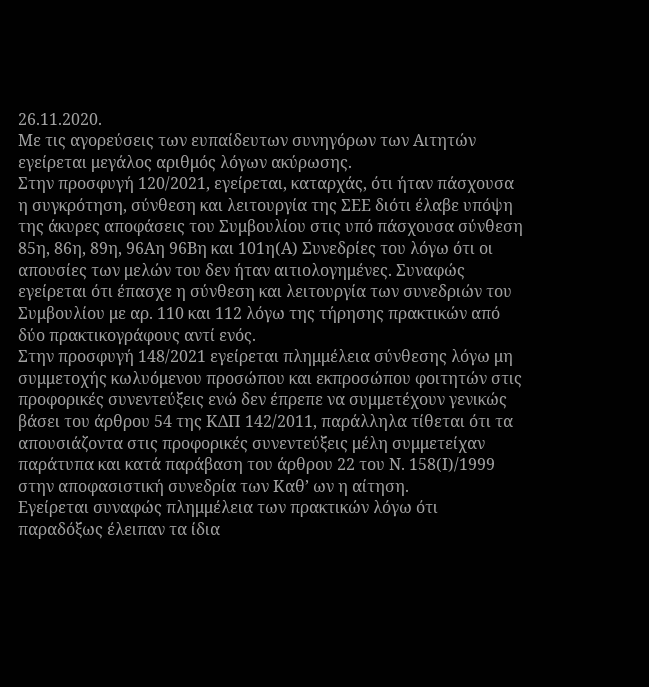26.11.2020.
Με τις αγορεύσεις των ευπαίδευτων συνηγόρων των Αιτητών εγείρεται μεγάλος αριθμός λόγων ακύρωσης.
Στην προσφυγή 120/2021, εγείρεται, καταρχάς, ότι ήταν πάσχουσα η συγκρότηση, σύνθεση και λειτουργία της ΣΕΕ διότι έλαβε υπόψη της άκυρες αποφάσεις του Συμβουλίου στις υπό πάσχουσα σύνθεση 85η, 86η, 89η, 96Αη 96Βη και 101η(Α) Συνεδρίες του λόγω ότι οι απουσίες των μελών του δεν ήταν αιτιολογημένες. Συναφώς εγείρεται ότι έπασχε η σύνθεση και λειτουργία των συνεδριών του Συμβουλίου με αρ. 110 και 112 λόγω της τήρησης πρακτικών από δύο πρακτικογράφους αντί ενός.
Στην προσφυγή 148/2021 εγείρεται πλημμέλεια σύνθεσης λόγω μη συμμετοχής κωλυόμενου προσώπου και εκπροσώπου φοιτητών στις προφορικές συνεντεύξεις ενώ δεν έπρεπε να συμμετέχουν γενικώς βάσει του άρθρου 54 της ΚΔΠ 142/2011, παράλληλα τίθεται ότι τα απουσιάζοντα στις προφορικές συνεντεύξεις μέλη συμμετείχαν παράτυπα και κατά παράβαση του άρθρου 22 του Ν. 158(Ι)/1999 στην αποφασιστική συνεδρία των Καθ’ ων η αίτηση.
Εγείρεται συναφώς πλημμέλεια των πρακτικών λόγω ότι παραδόξως έλειπαν τα ίδια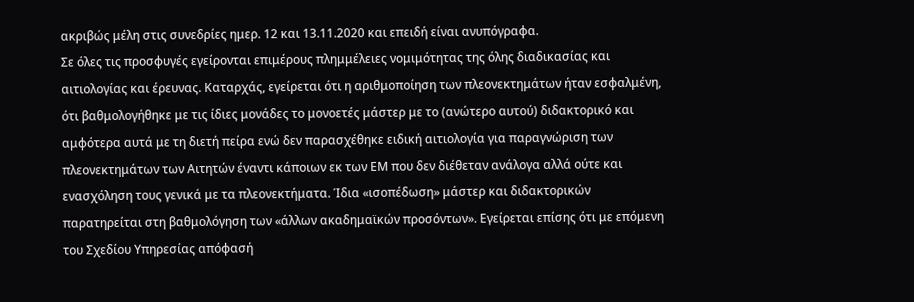ακριβώς μέλη στις συνεδρίες ημερ. 12 και 13.11.2020 και επειδή είναι ανυπόγραφα.
Σε όλες τις προσφυγές εγείρονται επιμέρους πλημμέλειες νομιμότητας της όλης διαδικασίας και αιτιολογίας και έρευνας. Καταρχάς, εγείρεται ότι η αριθμοποίηση των πλεονεκτημάτων ήταν εσφαλμένη, ότι βαθμολογήθηκε με τις ίδιες μονάδες το μονοετές μάστερ με το (ανώτερο αυτού) διδακτορικό και αμφότερα αυτά με τη διετή πείρα ενώ δεν παρασχέθηκε ειδική αιτιολογία για παραγνώριση των πλεονεκτημάτων των Αιτητών έναντι κάποιων εκ των ΕΜ που δεν διέθεταν ανάλογα αλλά ούτε και ενασχόληση τους γενικά με τα πλεονεκτήματα. Ίδια «ισοπέδωση» μάστερ και διδακτορικών παρατηρείται στη βαθμολόγηση των «άλλων ακαδημαϊκών προσόντων». Εγείρεται επίσης ότι με επόμενη του Σχεδίου Υπηρεσίας απόφασή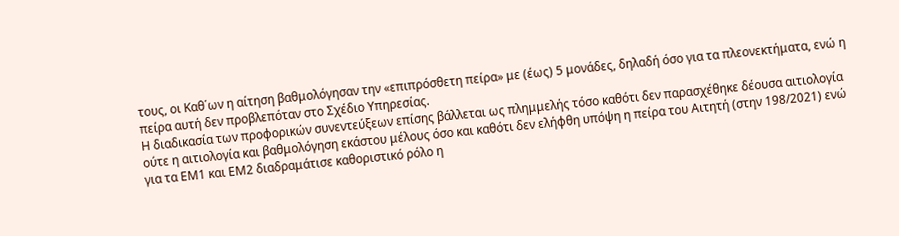τους, οι Καθ΄ων η αίτηση βαθμολόγησαν την «επιπρόσθετη πείρα» με (έως) 5 μονάδες, δηλαδή όσο για τα πλεονεκτήματα, ενώ η πείρα αυτή δεν προβλεπόταν στο Σχέδιο Υπηρεσίας.
Η διαδικασία των προφορικών συνεντεύξεων επίσης βάλλεται ως πλημμελής τόσο καθότι δεν παρασχέθηκε δέουσα αιτιολογία ούτε η αιτιολογία και βαθμολόγηση εκάστου μέλους όσο και καθότι δεν ελήφθη υπόψη η πείρα του Αιτητή (στην 198/2021) ενώ για τα ΕΜ1 και ΕΜ2 διαδραμάτισε καθοριστικό ρόλο η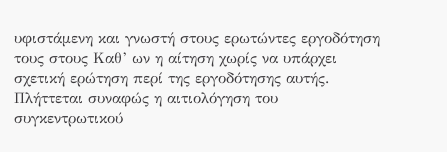υφιστάμενη και γνωστή στους ερωτώντες εργοδότηση τους στους Καθ’ ων η αίτηση χωρίς να υπάρχει σχετική ερώτηση περί της εργοδότησης αυτής.
Πλήττεται συναφώς η αιτιολόγηση του συγκεντρωτικού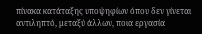πίνακα κατάταξης υποψηφίων όπου δεν γίνεται αντιληπτό, μεταξύ άλλων, ποια εργασία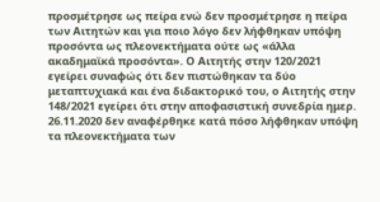προσμέτρησε ως πείρα ενώ δεν προσμέτρησε η πείρα των Αιτητών και για ποιο λόγο δεν λήφθηκαν υπόψη προσόντα ως πλεονεκτήματα ούτε ως «άλλα ακαδημαϊκά προσόντα». Ο Αιτητής στην 120/2021 εγείρει συναφώς ότι δεν πιστώθηκαν τα δύο μεταπτυχιακά και ένα διδακτορικό του, ο Αιτητής στην 148/2021 εγείρει ότι στην αποφασιστική συνεδρία ημερ. 26.11.2020 δεν αναφέρθηκε κατά πόσο λήφθηκαν υπόψη τα πλεονεκτήματα των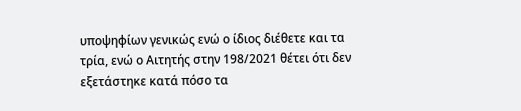υποψηφίων γενικώς ενώ ο ίδιος διέθετε και τα τρία, ενώ ο Αιτητής στην 198/2021 θέτει ότι δεν εξετάστηκε κατά πόσο τα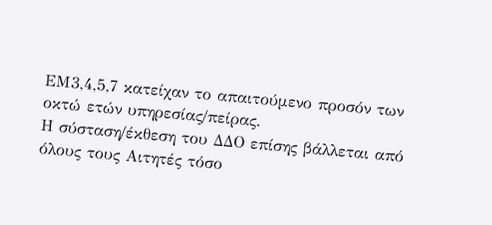ΕΜ3,4,5,7 κατείχαν το απαιτούμενο προσόν των οκτώ ετών υπηρεσίας/πείρας.
Η σύσταση/έκθεση του ΔΔΟ επίσης βάλλεται από όλους τους Αιτητές τόσο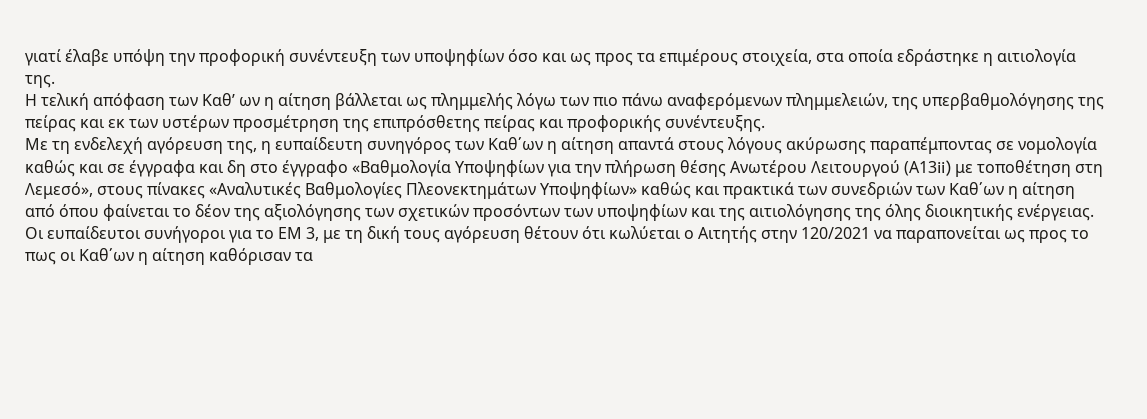γιατί έλαβε υπόψη την προφορική συνέντευξη των υποψηφίων όσο και ως προς τα επιμέρους στοιχεία, στα οποία εδράστηκε η αιτιολογία της.
Η τελική απόφαση των Καθ’ ων η αίτηση βάλλεται ως πλημμελής λόγω των πιο πάνω αναφερόμενων πλημμελειών, της υπερβαθμολόγησης της πείρας και εκ των υστέρων προσμέτρηση της επιπρόσθετης πείρας και προφορικής συνέντευξης.
Με τη ενδελεχή αγόρευση της, η ευπαίδευτη συνηγόρος των Καθ΄ων η αίτηση απαντά στους λόγους ακύρωσης παραπέμποντας σε νομολογία καθώς και σε έγγραφα και δη στο έγγραφο «Βαθμολογία Υποψηφίων για την πλήρωση θέσης Ανωτέρου Λειτουργού (Α13ii) με τοποθέτηση στη Λεμεσό», στους πίνακες «Αναλυτικές Βαθμολογίες Πλεονεκτημάτων Υποψηφίων» καθώς και πρακτικά των συνεδριών των Καθ΄ων η αίτηση από όπου φαίνεται το δέον της αξιολόγησης των σχετικών προσόντων των υποψηφίων και της αιτιολόγησης της όλης διοικητικής ενέργειας. Οι ευπαίδευτοι συνήγοροι για το ΕΜ 3, με τη δική τους αγόρευση θέτουν ότι κωλύεται ο Αιτητής στην 120/2021 να παραπονείται ως προς το πως οι Καθ΄ων η αίτηση καθόρισαν τα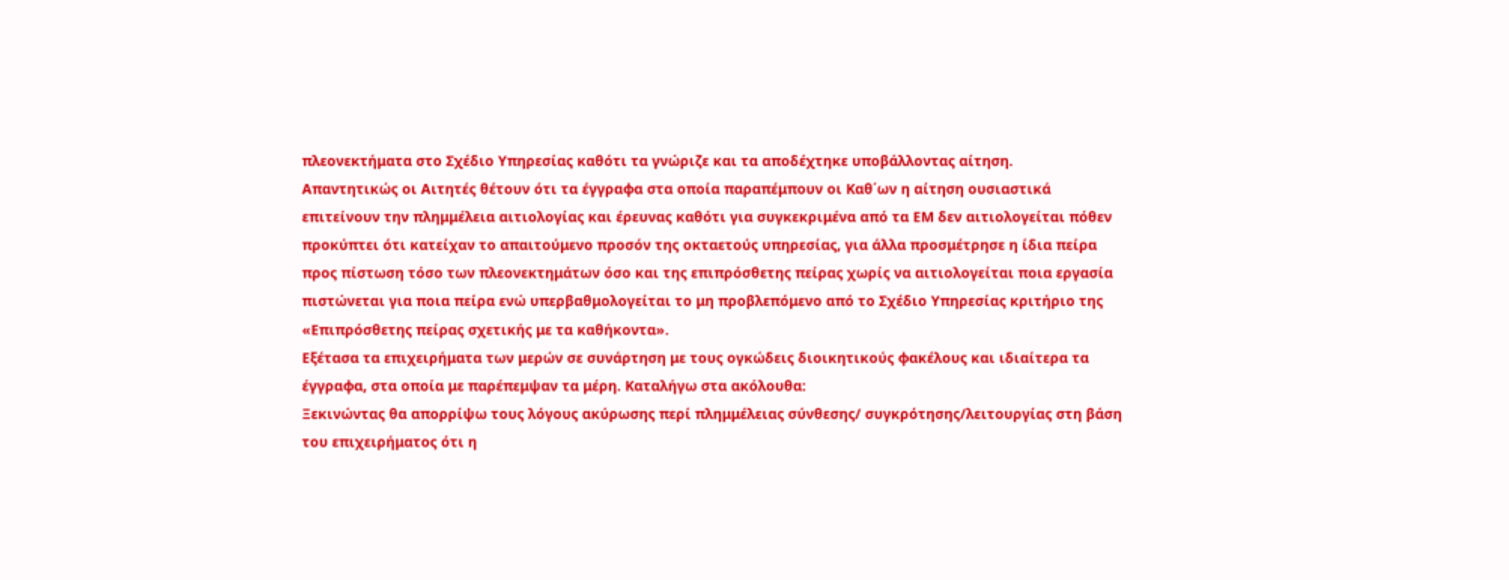πλεονεκτήματα στο Σχέδιο Υπηρεσίας καθότι τα γνώριζε και τα αποδέχτηκε υποβάλλοντας αίτηση.
Απαντητικώς οι Αιτητές θέτουν ότι τα έγγραφα στα οποία παραπέμπουν οι Καθ΄ων η αίτηση ουσιαστικά επιτείνουν την πλημμέλεια αιτιολογίας και έρευνας καθότι για συγκεκριμένα από τα ΕΜ δεν αιτιολογείται πόθεν προκύπτει ότι κατείχαν το απαιτούμενο προσόν της οκταετούς υπηρεσίας, για άλλα προσμέτρησε η ίδια πείρα προς πίστωση τόσο των πλεονεκτημάτων όσο και της επιπρόσθετης πείρας χωρίς να αιτιολογείται ποια εργασία πιστώνεται για ποια πείρα ενώ υπερβαθμολογείται το μη προβλεπόμενο από το Σχέδιο Υπηρεσίας κριτήριο της «Επιπρόσθετης πείρας σχετικής με τα καθήκοντα».
Εξέτασα τα επιχειρήματα των μερών σε συνάρτηση με τους ογκώδεις διοικητικούς φακέλους και ιδιαίτερα τα έγγραφα, στα οποία με παρέπεμψαν τα μέρη. Καταλήγω στα ακόλουθα:
Ξεκινώντας θα απορρίψω τους λόγους ακύρωσης περί πλημμέλειας σύνθεσης/ συγκρότησης/λειτουργίας στη βάση του επιχειρήματος ότι η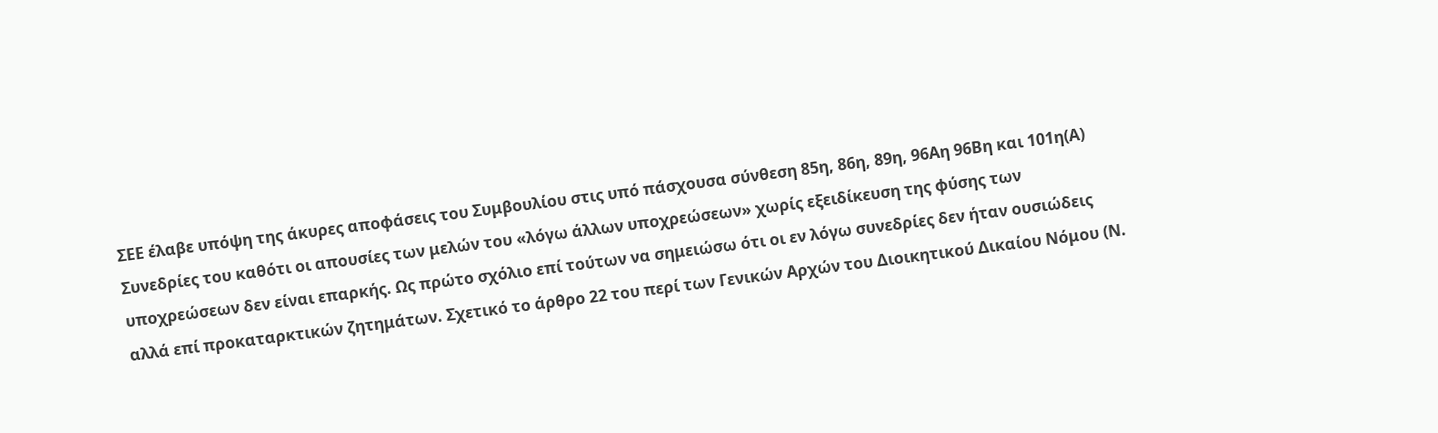ΣΕΕ έλαβε υπόψη της άκυρες αποφάσεις του Συμβουλίου στις υπό πάσχουσα σύνθεση 85η, 86η, 89η, 96Αη 96Βη και 101η(Α) Συνεδρίες του καθότι οι απουσίες των μελών του «λόγω άλλων υποχρεώσεων» χωρίς εξειδίκευση της φύσης των υποχρεώσεων δεν είναι επαρκής. Ως πρώτο σχόλιο επί τούτων να σημειώσω ότι οι εν λόγω συνεδρίες δεν ήταν ουσιώδεις αλλά επί προκαταρκτικών ζητημάτων. Σχετικό το άρθρο 22 του περί των Γενικών Αρχών του Διοικητικού Δικαίου Νόμου (Ν.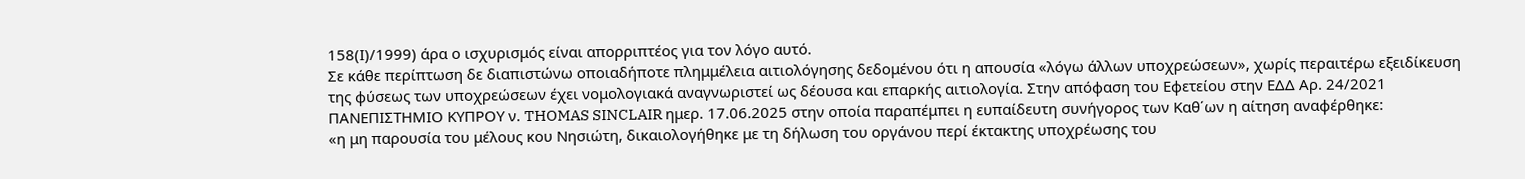158(Ι)/1999) άρα ο ισχυρισμός είναι απορριπτέος για τον λόγο αυτό.
Σε κάθε περίπτωση δε διαπιστώνω οποιαδήποτε πλημμέλεια αιτιολόγησης δεδομένου ότι η απουσία «λόγω άλλων υποχρεώσεων», χωρίς περαιτέρω εξειδίκευση της φύσεως των υποχρεώσεων έχει νομολογιακά αναγνωριστεί ως δέουσα και επαρκής αιτιολογία. Στην απόφαση του Εφετείου στην ΕΔΔ Αρ. 24/2021 ΠΑΝΕΠΙΣΤΗΜΙΟ ΚΥΠΡΟΥ ν. THOMAS SINCLAIR ημερ. 17.06.2025 στην οποία παραπέμπει η ευπαίδευτη συνήγορος των Καθ΄ων η αίτηση αναφέρθηκε:
«η μη παρουσία του μέλους κου Νησιώτη, δικαιολογήθηκε με τη δήλωση του οργάνου περί έκτακτης υποχρέωσης του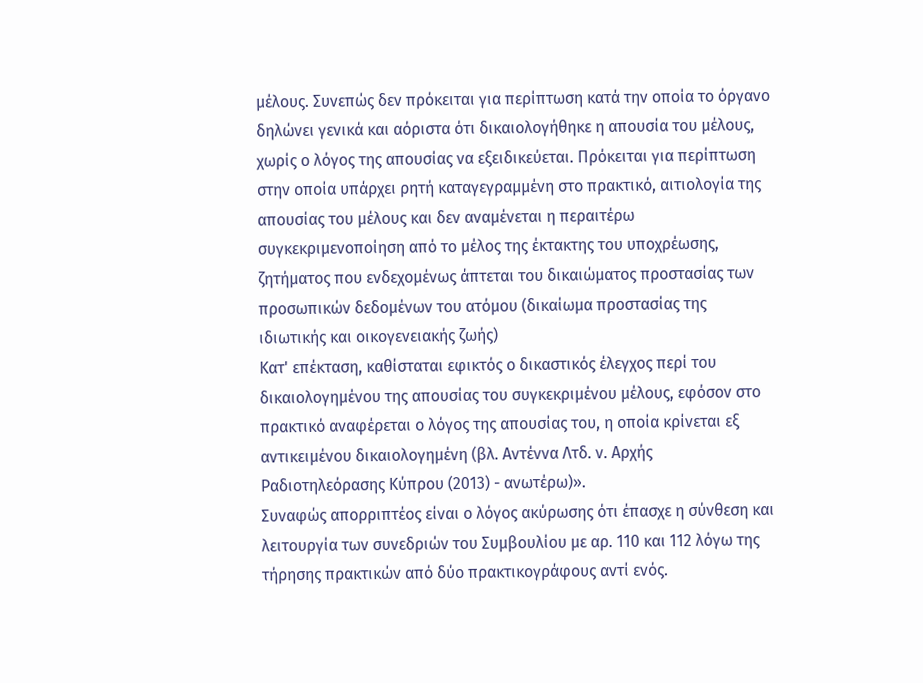μέλους. Συνεπώς δεν πρόκειται για περίπτωση κατά την οποία το όργανο δηλώνει γενικά και αόριστα ότι δικαιολογήθηκε η απουσία του μέλους, χωρίς ο λόγος της απουσίας να εξειδικεύεται. Πρόκειται για περίπτωση στην οποία υπάρχει ρητή καταγεγραμμένη στο πρακτικό, αιτιολογία της απουσίας του μέλους και δεν αναμένεται η περαιτέρω συγκεκριμενοποίηση από το μέλος της έκτακτης του υποχρέωσης, ζητήματος που ενδεχομένως άπτεται του δικαιώματος προστασίας των προσωπικών δεδομένων του ατόμου (δικαίωμα προστασίας της ιδιωτικής και οικογενειακής ζωής)
Κατ' επέκταση, καθίσταται εφικτός ο δικαστικός έλεγχος περί του δικαιολογημένου της απουσίας του συγκεκριμένου μέλους, εφόσον στο πρακτικό αναφέρεται ο λόγος της απουσίας του, η οποία κρίνεται εξ αντικειμένου δικαιολογημένη (βλ. Αντέννα Λτδ. ν. Αρχής Ραδιοτηλεόρασης Κύπρου (2013) - ανωτέρω)».
Συναφώς απορριπτέος είναι ο λόγος ακύρωσης ότι έπασχε η σύνθεση και λειτουργία των συνεδριών του Συμβουλίου με αρ. 110 και 112 λόγω της τήρησης πρακτικών από δύο πρακτικογράφους αντί ενός.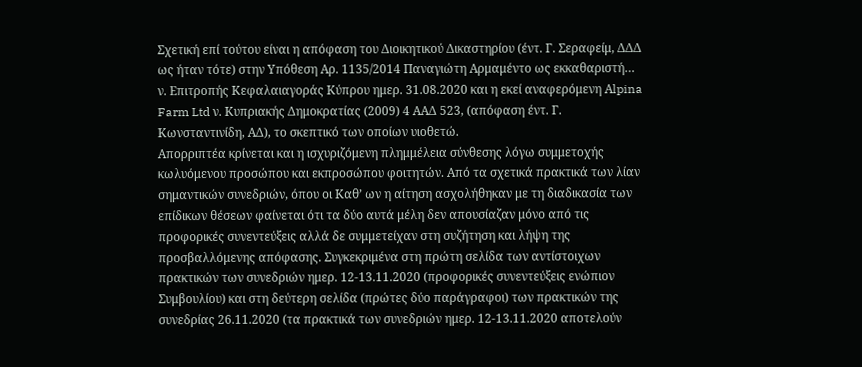Σχετική επί τούτου είναι η απόφαση του Διοικητικού Δικαστηρίου (έντ. Γ. Σεραφείμ, ΔΔΔ ως ήταν τότε) στην Υπόθεση Αρ. 1135/2014 Παναγιώτη Αρμαμέντο ως εκκαθαριστή… ν. Επιτροπής Κεφαλαιαγοράς Κύπρου ημερ. 31.08.2020 και η εκεί αναφερόμενη Αlpina Farm Ltd ν. Κυπριακής Δημοκρατίας (2009) 4 ΑΑΔ 523, (απόφαση έντ. Γ. Κωνσταντινίδη, ΑΔ), το σκεπτικό των οποίων υιοθετώ.
Απορριπτέα κρίνεται και η ισχυριζόμενη πλημμέλεια σύνθεσης λόγω συμμετοχής κωλυόμενου προσώπου και εκπροσώπου φοιτητών. Από τα σχετικά πρακτικά των λίαν σημαντικών συνεδριών, όπου οι Καθ’ ων η αίτηση ασχολήθηκαν με τη διαδικασία των επίδικων θέσεων φαίνεται ότι τα δύο αυτά μέλη δεν απουσίαζαν μόνο από τις προφορικές συνεντεύξεις αλλά δε συμμετείχαν στη συζήτηση και λήψη της προσβαλλόμενης απόφασης. Συγκεκριμένα στη πρώτη σελίδα των αντίστοιχων πρακτικών των συνεδριών ημερ. 12-13.11.2020 (προφορικές συνεντεύξεις ενώπιον Συμβουλίου) και στη δεύτερη σελίδα (πρώτες δύο παράγραφοι) των πρακτικών της συνεδρίας 26.11.2020 (τα πρακτικά των συνεδριών ημερ. 12-13.11.2020 αποτελούν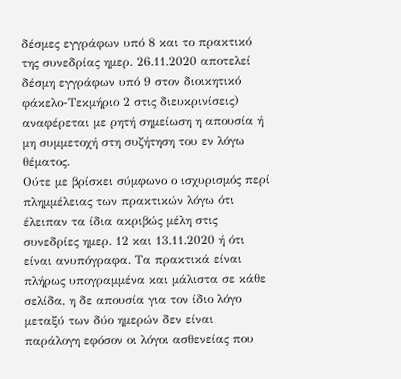δέσμες εγγράφων υπό 8 και το πρακτικό της συνεδρίας ημερ. 26.11.2020 αποτελεί δέσμη εγγράφων υπό 9 στον διοικητικό φάκελο-Τεκμήριο 2 στις διευκρινίσεις) αναφέρεται με ρητή σημείωση η απουσία ή μη συμμετοχή στη συζήτηση του εν λόγω θέματος.
Ούτε με βρίσκει σύμφωνο ο ισχυρισμός περί πλημμέλειας των πρακτικών λόγω ότι έλειπαν τα ίδια ακριβώς μέλη στις συνεδρίες ημερ. 12 και 13.11.2020 ή ότι είναι ανυπόγραφα. Τα πρακτικά είναι πλήρως υπογραμμένα και μάλιστα σε κάθε σελίδα, η δε απουσία για τον ίδιο λόγο μεταξύ των δύο ημερών δεν είναι παράλογη εφόσον οι λόγοι ασθενείας που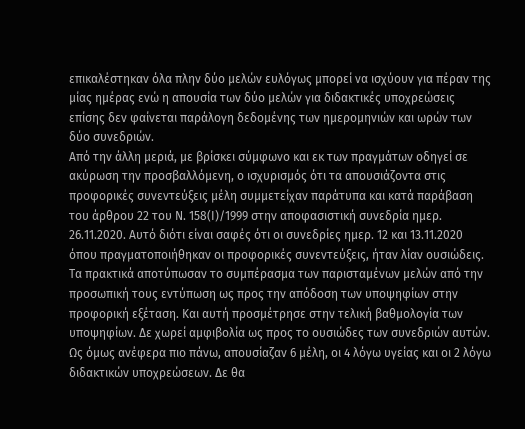επικαλέστηκαν όλα πλην δύο μελών ευλόγως μπορεί να ισχύουν για πέραν της μίας ημέρας ενώ η απουσία των δύο μελών για διδακτικές υποχρεώσεις επίσης δεν φαίνεται παράλογη δεδομένης των ημερομηνιών και ωρών των δύο συνεδριών.
Από την άλλη μεριά, με βρίσκει σύμφωνο και εκ των πραγμάτων οδηγεί σε ακύρωση την προσβαλλόμενη, ο ισχυρισμός ότι τα απουσιάζοντα στις προφορικές συνεντεύξεις μέλη συμμετείχαν παράτυπα και κατά παράβαση του άρθρου 22 του Ν. 158(Ι)/1999 στην αποφασιστική συνεδρία ημερ. 26.11.2020. Αυτό διότι είναι σαφές ότι οι συνεδρίες ημερ. 12 και 13.11.2020 όπου πραγματοποιήθηκαν οι προφορικές συνεντεύξεις, ήταν λίαν ουσιώδεις. Τα πρακτικά αποτύπωσαν το συμπέρασμα των παρισταμένων μελών από την προσωπική τους εντύπωση ως προς την απόδοση των υποψηφίων στην προφορική εξέταση. Και αυτή προσμέτρησε στην τελική βαθμολογία των υποψηφίων. Δε χωρεί αμφιβολία ως προς το ουσιώδες των συνεδριών αυτών. Ως όμως ανέφερα πιο πάνω, απουσίαζαν 6 μέλη, οι 4 λόγω υγείας και οι 2 λόγω διδακτικών υποχρεώσεων. Δε θα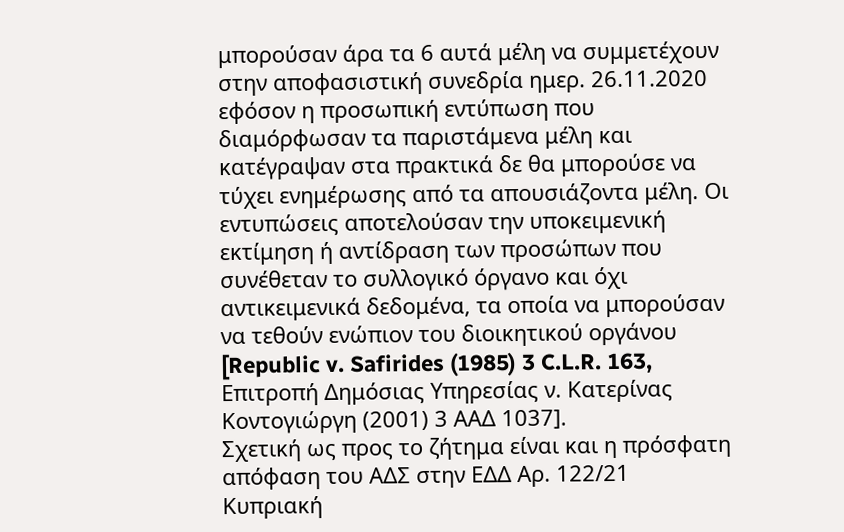μπορούσαν άρα τα 6 αυτά μέλη να συμμετέχουν στην αποφασιστική συνεδρία ημερ. 26.11.2020 εφόσον η προσωπική εντύπωση που διαμόρφωσαν τα παριστάμενα μέλη και κατέγραψαν στα πρακτικά δε θα μπορούσε να τύχει ενημέρωσης από τα απουσιάζοντα μέλη. Οι εντυπώσεις αποτελούσαν την υποκειμενική εκτίμηση ή αντίδραση των προσώπων που συνέθεταν το συλλογικό όργανο και όχι αντικειμενικά δεδομένα, τα οποία να μπορούσαν να τεθούν ενώπιον του διοικητικού οργάνου [Republic v. Safirides (1985) 3 C.L.R. 163, Επιτροπή Δημόσιας Υπηρεσίας ν. Κατερίνας Κοντογιώργη (2001) 3 ΑΑΔ 1037].
Σχετική ως προς το ζήτημα είναι και η πρόσφατη απόφαση του ΑΔΣ στην ΕΔΔ Αρ. 122/21 Κυπριακή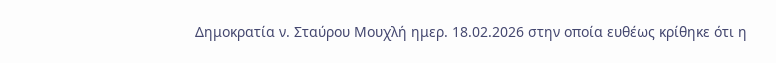Δημοκρατία ν. Σταύρου Μουχλή ημερ. 18.02.2026 στην οποία ευθέως κρίθηκε ότι η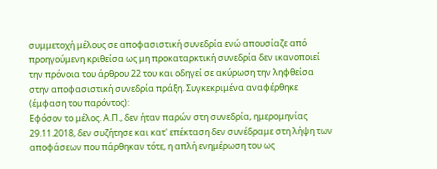συμμετοχή μέλους σε αποφασιστική συνεδρία ενώ απουσίαζε από προηγούμενη κριθείσα ως μη προκαταρκτική συνεδρία δεν ικανοποιεί την πρόνοια του άρθρου 22 του και οδηγεί σε ακύρωση την ληφθείσα στην αποφασιστική συνεδρία πράξη. Συγκεκριμένα αναφέρθηκε (έμφαση του παρόντος):
Εφόσον το μέλος. Α.Π., δεν ήταν παρών στη συνεδρία, ημερομηνίας 29.11.2018, δεν συζήτησε και κατ' επέκταση δεν συνέδραμε στη λήψη των αποφάσεων που πάρθηκαν τότε, η απλή ενημέρωση του ως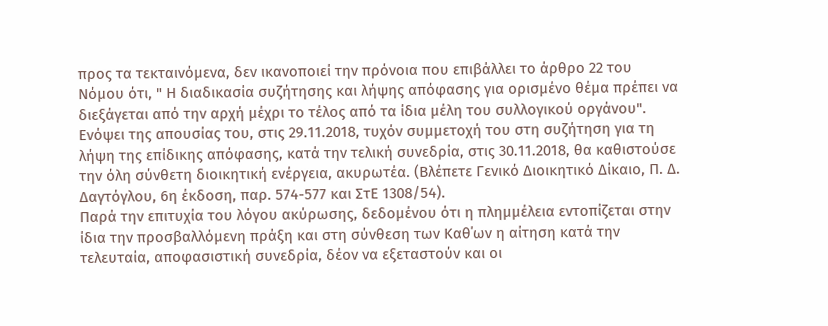προς τα τεκταινόμενα, δεν ικανοποιεί την πρόνοια που επιβάλλει το άρθρο 22 του Νόμου ότι, " Η διαδικασία συζήτησης και λήψης απόφασης για ορισμένο θέμα πρέπει να διεξάγεται από την αρχή μέχρι το τέλος από τα ίδια μέλη του συλλογικού οργάνου". Ενόψει της απουσίας του, στις 29.11.2018, τυχόν συμμετοχή του στη συζήτηση για τη λήψη της επίδικης απόφασης, κατά την τελική συνεδρία, στις 30.11.2018, θα καθιστούσε την όλη σύνθετη διοικητική ενέργεια, ακυρωτέα. (Βλέπετε Γενικό Διοικητικό Δίκαιο, Π. Δ. Δαγτόγλου, 6η έκδοση, παρ. 574-577 και ΣτΕ 1308/54).
Παρά την επιτυχία του λόγου ακύρωσης, δεδομένου ότι η πλημμέλεια εντοπίζεται στην ίδια την προσβαλλόμενη πράξη και στη σύνθεση των Καθ΄ων η αίτηση κατά την τελευταία, αποφασιστική συνεδρία, δέον να εξεταστούν και οι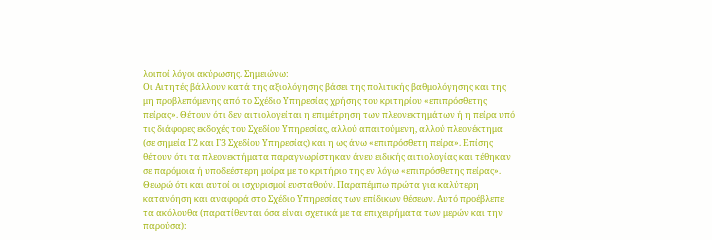λοιποί λόγοι ακύρωσης. Σημειώνω:
Οι Αιτητές βάλλουν κατά της αξιολόγησης βάσει της πολιτικής βαθμολόγησης και της μη προβλεπόμενης από το Σχέδιο Υπηρεσίας χρήσης του κριτηρίου «επιπρόσθετης πείρας». Θέτουν ότι δεν αιτιολογείται η επιμέτρηση των πλεονεκτημάτων ή η πείρα υπό τις διάφορες εκδοχές του Σχεδίου Υπηρεσίας, αλλού απαιτούμενη, αλλού πλεονέκτημα (σε σημεία Γ2 και Γ3 Σχεδίου Υπηρεσίας) και η ως άνω «επιπρόσθετη πείρα». Επίσης θέτουν ότι τα πλεονεκτήματα παραγνωρίστηκαν άνευ ειδικής αιτιολογίας και τέθηκαν σε παρόμοια ή υποδεέστερη μοίρα με το κριτήριο της εν λόγω «επιπρόσθετης πείρας».
Θεωρώ ότι και αυτοί οι ισχυρισμοί ευσταθούν. Παραπέμπω πρώτα για καλύτερη κατανόηση και αναφορά στο Σχέδιο Υπηρεσίας των επίδικων θέσεων. Αυτό προέβλεπε τα ακόλουθα (παρατίθενται όσα είναι σχετικά με τα επιχειρήματα των μερών και την παρούσα):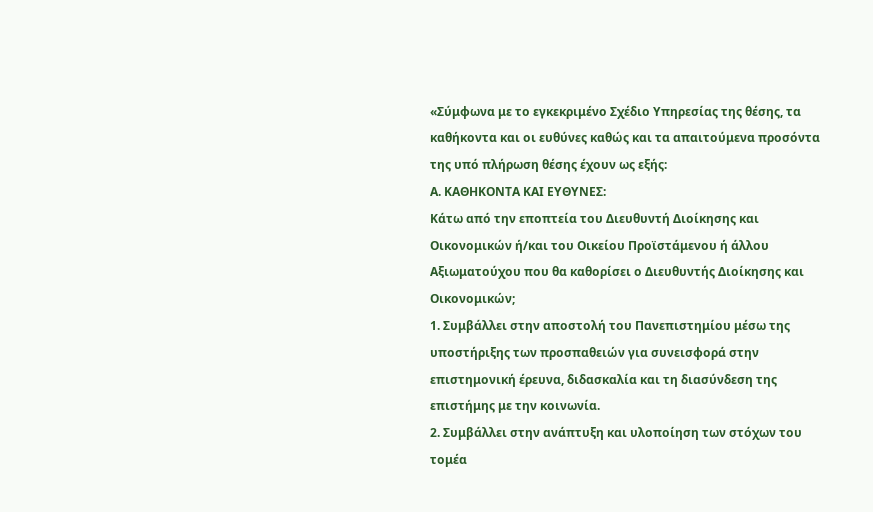«Σύμφωνα με το εγκεκριμένο Σχέδιο Υπηρεσίας της θέσης, τα καθήκοντα και οι ευθύνες καθώς και τα απαιτούμενα προσόντα της υπό πλήρωση θέσης έχουν ως εξής:
Α. ΚΑΘΗΚΟΝΤΑ ΚΑΙ ΕΥΘΥΝΕΣ:
Κάτω από την εποπτεία του Διευθυντή Διοίκησης και Οικονομικών ή/και του Οικείου Προϊστάμενου ή άλλου Αξιωματούχου που θα καθορίσει ο Διευθυντής Διοίκησης και Οικονομικών;
1. Συμβάλλει στην αποστολή του Πανεπιστημίου μέσω της υποστήριξης των προσπαθειών για συνεισφορά στην επιστημονική έρευνα, διδασκαλία και τη διασύνδεση της επιστήμης με την κοινωνία.
2. Συμβάλλει στην ανάπτυξη και υλοποίηση των στόχων του τομέα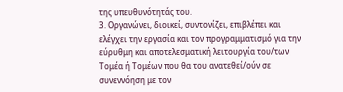της υπευθυνότητάς του.
3. Οργανώνει, διοικεί, συντονίζει, επιβλέπει και ελέγχει την εργασία και τον προγραμματισμό για την εύρυθμη και αποτελεσματική λειτουργία του/των Τομέα ή Τομέων που θα του ανατεθεί/ούν σε συνεννόηση με τον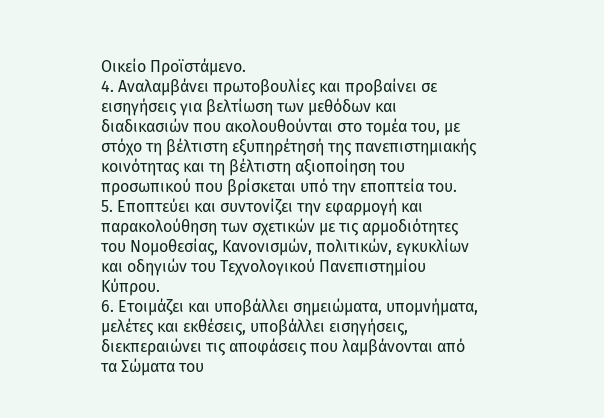Οικείο Προϊστάμενο.
4. Αναλαμβάνει πρωτοβουλίες και προβαίνει σε εισηγήσεις για βελτίωση των μεθόδων και διαδικασιών που ακολουθούνται στο τομέα του, με στόχο τη βέλτιστη εξυπηρέτησή της πανεπιστημιακής κοινότητας και τη βέλτιστη αξιοποίηση του προσωπικού που βρίσκεται υπό την εποπτεία του.
5. Εποπτεύει και συντονίζει την εφαρμογή και παρακολούθηση των σχετικών με τις αρμοδιότητες του Νομοθεσίας, Κανονισμών, πολιτικών, εγκυκλίων και οδηγιών του Τεχνολογικού Πανεπιστημίου Κύπρου.
6. Ετοιμάζει και υποβάλλει σημειώματα, υπομνήματα, μελέτες και εκθέσεις, υποβάλλει εισηγήσεις, διεκπεραιώνει τις αποφάσεις που λαμβάνονται από τα Σώματα του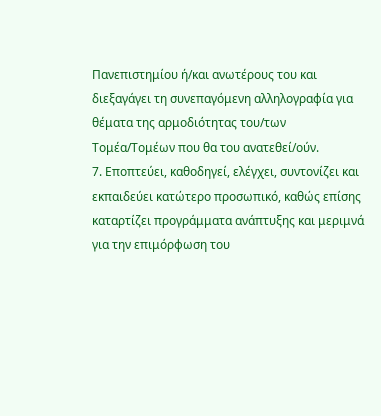Πανεπιστημίου ή/και ανωτέρους του και διεξαγάγει τη συνεπαγόμενη αλληλογραφία για θέματα της αρμοδιότητας του/των Τομέα/Τομέων που θα του ανατεθεί/ούν.
7. Εποπτεύει, καθοδηγεί, ελέγχει, συντονίζει και εκπαιδεύει κατώτερο προσωπικό, καθώς επίσης καταρτίζει προγράμματα ανάπτυξης και μεριμνά για την επιμόρφωση του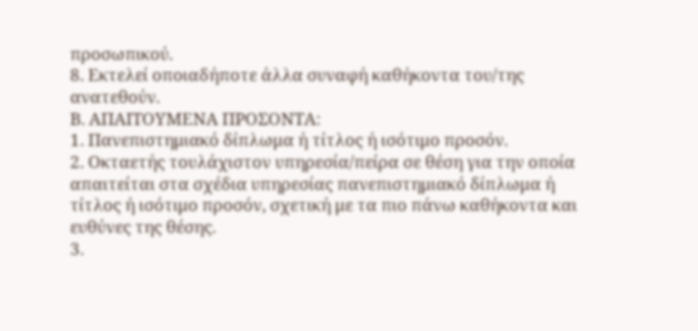προσωπικού.
8. Εκτελεί οποιαδήποτε άλλα συναφή καθήκοντα του/της ανατεθούν.
Β. ΑΠΑΙΤΟΥΜΕΝΑ ΠΡΟΣΟΝΤΑ:
1. Πανεπιστημιακό δίπλωμα ή τίτλος ή ισότιμο προσόν.
2. Οκταετής τουλάχιστον υπηρεσία/πείρα σε θέση για την οποία απαιτείται στα σχέδια υπηρεσίας πανεπιστημιακό δίπλωμα ή τίτλος ή ισότιμο προσόν, σχετική με τα πιο πάνω καθήκοντα και ευθύνες της θέσης.
3.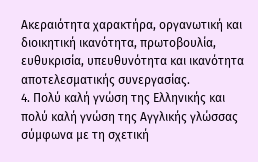Ακεραιότητα χαρακτήρα, οργανωτική και διοικητική ικανότητα, πρωτοβουλία, ευθυκρισία, υπευθυνότητα και ικανότητα αποτελεσματικής συνεργασίας.
4. Πολύ καλή γνώση της Ελληνικής και πολύ καλή γνώση της Αγγλικής γλώσσας σύμφωνα με τη σχετική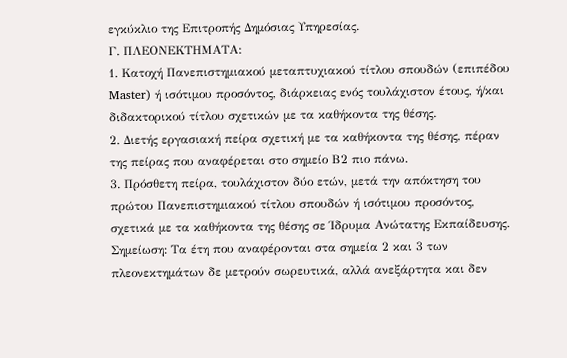εγκύκλιο της Επιτροπής Δημόσιας Υπηρεσίας.
Γ. ΠΛΕΟΝΕΚΤΗΜΑΤΑ:
1. Κατοχή Πανεπιστημιακού μεταπτυχιακού τίτλου σπουδών (επιπέδου Master) ή ισότιμου προσόντος, διάρκειας ενός τουλάχιστον έτους, ή/και διδακτορικού τίτλου σχετικών με τα καθήκοντα της θέσης.
2. Διετής εργασιακή πείρα σχετική με τα καθήκοντα της θέσης, πέραν της πείρας που αναφέρεται στο σημείο Β2 πιο πάνω.
3. Πρόσθετη πείρα, τουλάχιστον δύο ετών, μετά την απόκτηση του πρώτου Πανεπιστημιακού τίτλου σπουδών ή ισότιμου προσόντος, σχετικά με τα καθήκοντα της θέσης σε Ίδρυμα Ανώτατης Εκπαίδευσης.
Σημείωση: Τα έτη που αναφέρονται στα σημεία 2 και 3 των πλεονεκτημάτων δε μετρούν σωρευτικά, αλλά ανεξάρτητα και δεν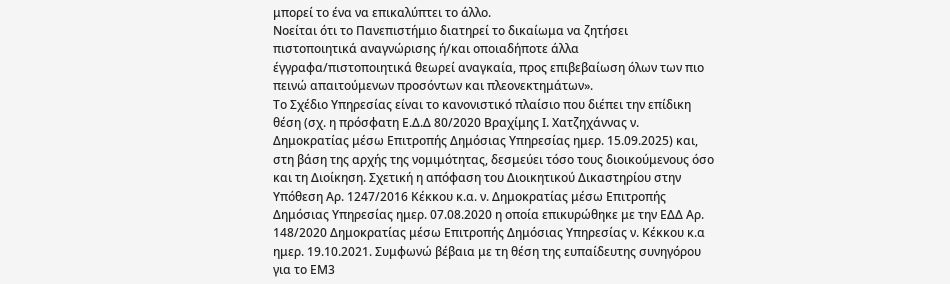μπορεί το ένα να επικαλύπτει το άλλο.
Νοείται ότι το Πανεπιστήμιο διατηρεί το δικαίωμα να ζητήσει πιστοποιητικά αναγνώρισης ή/και οποιαδήποτε άλλα έγγραφα/πιστοποιητικά θεωρεί αναγκαία, προς επιβεβαίωση όλων των πιο πεινώ απαιτούμενων προσόντων και πλεονεκτημάτων».
Το Σχέδιο Υπηρεσίας είναι το κανονιστικό πλαίσιο που διέπει την επίδικη θέση (σχ. η πρόσφατη Ε.Δ.Δ 80/2020 Βραχίμης Ι. Χατζηχάννας ν. Δημοκρατίας μέσω Επιτροπής Δημόσιας Υπηρεσίας ημερ. 15.09.2025) και, στη βάση της αρχής της νομιμότητας, δεσμεύει τόσο τους διοικούμενους όσο και τη Διοίκηση. Σχετική η απόφαση του Διοικητικού Δικαστηρίου στην Υπόθεση Αρ. 1247/2016 Κέκκου κ.α. ν. Δημοκρατίας μέσω Επιτροπής Δημόσιας Υπηρεσίας ημερ. 07.08.2020 η οποία επικυρώθηκε με την ΕΔΔ Αρ. 148/2020 Δημοκρατίας μέσω Επιτροπής Δημόσιας Υπηρεσίας ν. Κέκκου κ.α ημερ. 19.10.2021. Συμφωνώ βέβαια με τη θέση της ευπαίδευτης συνηγόρου για το ΕΜ3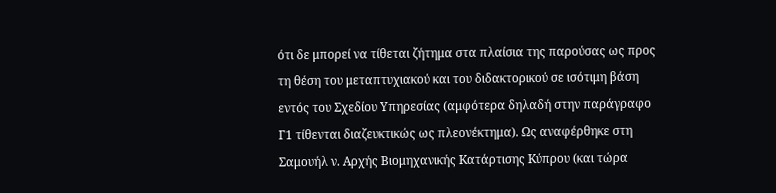ότι δε μπορεί να τίθεται ζήτημα στα πλαίσια της παρούσας ως προς τη θέση του μεταπτυχιακού και του διδακτορικού σε ισότιμη βάση εντός του Σχεδίου Υπηρεσίας (αμφότερα δηλαδή στην παράγραφο Γ1 τίθενται διαζευκτικώς ως πλεονέκτημα). Ως αναφέρθηκε στη Σαμουήλ ν. Aρχής Bιομηχανικής Kατάρτισης Kύπρου (και τώρα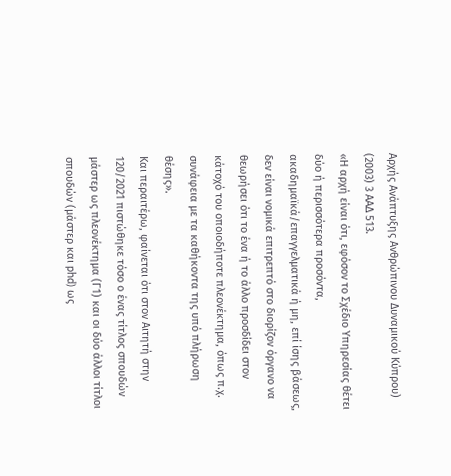Aρχής Aνάπτυξης Aνθρώπινου Δυναμικού Kύπρου) (2003) 3 ΑΑΔ 513.
«Η αρχή είναι ότι, εφόσον το Σχέδιο Υπηρεσίας θέτει δύο ή περισσότερα προσόντα, ακαδημαϊκά/επαγγελματικά ή μη, επί ίσης βάσεως, δεν είναι νομικά επιτρεπτό στο διορίζον όργανο να θεωρήσει ότι το ένα ή το άλλο προσδίδει στον κάτοχό του οποιοδήποτε πλεονέκτημα, όπως π.χ. συνάφεια με τα καθήκοντα της υπό πλήρωση θέσης».
Και περαιτέρω, φαίνεται ότι στον Αιτητή στην 120/2021 πιστώθηκε τόσο ο ένας τίτλος σπουδών μάστερ ως πλεονέκτημα (Γ1) και οι δύο άλλοι τίτλοι σπουδών (μάστερ και phd) ως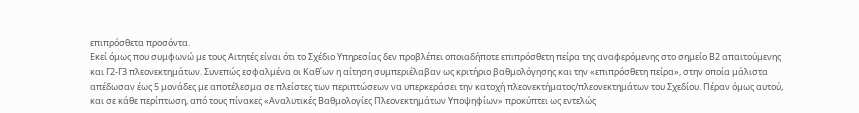επιπρόσθετα προσόντα.
Εκεί όμως που συμφωνώ με τους Αιτητές είναι ότι το Σχέδιο Υπηρεσίας δεν προβλέπει οποιαδήποτε επιπρόσθετη πείρα της αναφερόμενης στο σημείο Β2 απαιτούμενης και Γ2-Γ3 πλεονεκτημάτων. Συνεπώς εσφαλμένα οι Καθ΄ων η αίτηση συμπεριέλαβαν ως κριτήριο βαθμολόγησης και την «επιπρόσθετη πείρα», στην οποία μάλιστα απέδωσαν έως 5 μονάδες με αποτέλεσμα σε πλείστες των περιπτώσεων να υπερκεράσει την κατοχή πλεονεκτήματος/πλεονεκτημάτων του Σχεδίου. Πέραν όμως αυτού, και σε κάθε περίπτωση, από τους πίνακες «Αναλυτικές Βαθμολογίες Πλεονεκτημάτων Υποψηφίων» προκύπτει ως εντελώς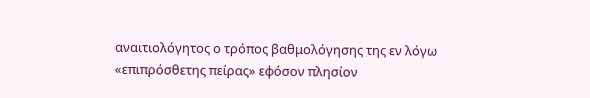αναιτιολόγητος ο τρόπος βαθμολόγησης της εν λόγω «επιπρόσθετης πείρας» εφόσον πλησίον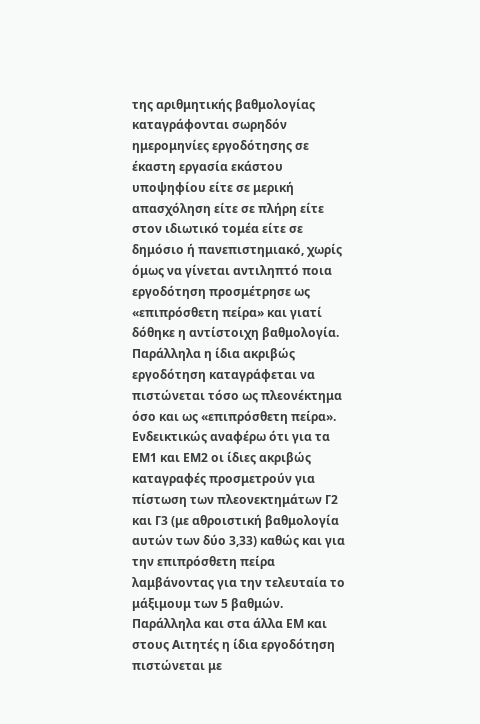της αριθμητικής βαθμολογίας καταγράφονται σωρηδόν ημερομηνίες εργοδότησης σε έκαστη εργασία εκάστου υποψηφίου είτε σε μερική απασχόληση είτε σε πλήρη είτε στον ιδιωτικό τομέα είτε σε δημόσιο ή πανεπιστημιακό, χωρίς όμως να γίνεται αντιληπτό ποια εργοδότηση προσμέτρησε ως «επιπρόσθετη πείρα» και γιατί δόθηκε η αντίστοιχη βαθμολογία. Παράλληλα η ίδια ακριβώς εργοδότηση καταγράφεται να πιστώνεται τόσο ως πλεονέκτημα όσο και ως «επιπρόσθετη πείρα».
Ενδεικτικώς αναφέρω ότι για τα ΕΜ1 και ΕΜ2 οι ίδιες ακριβώς καταγραφές προσμετρούν για πίστωση των πλεονεκτημάτων Γ2 και Γ3 (με αθροιστική βαθμολογία αυτών των δύο 3,33) καθώς και για την επιπρόσθετη πείρα λαμβάνοντας για την τελευταία το μάξιμουμ των 5 βαθμών. Παράλληλα και στα άλλα ΕΜ και στους Αιτητές η ίδια εργοδότηση πιστώνεται με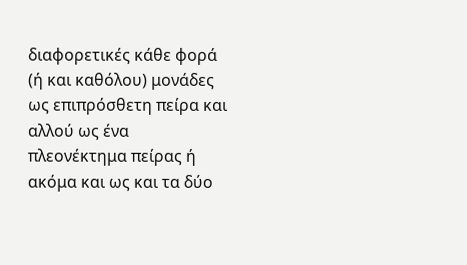διαφορετικές κάθε φορά (ή και καθόλου) μονάδες ως επιπρόσθετη πείρα και αλλού ως ένα πλεονέκτημα πείρας ή ακόμα και ως και τα δύο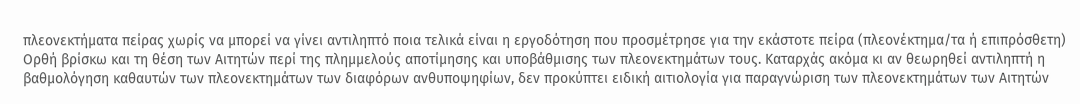πλεονεκτήματα πείρας χωρίς να μπορεί να γίνει αντιληπτό ποια τελικά είναι η εργοδότηση που προσμέτρησε για την εκάστοτε πείρα (πλεονέκτημα/τα ή επιπρόσθετη)
Ορθή βρίσκω και τη θέση των Αιτητών περί της πλημμελούς αποτίμησης και υποβάθμισης των πλεονεκτημάτων τους. Καταρχάς ακόμα κι αν θεωρηθεί αντιληπτή η βαθμολόγηση καθαυτών των πλεονεκτημάτων των διαφόρων ανθυποψηφίων, δεν προκύπτει ειδική αιτιολογία για παραγνώριση των πλεονεκτημάτων των Αιτητών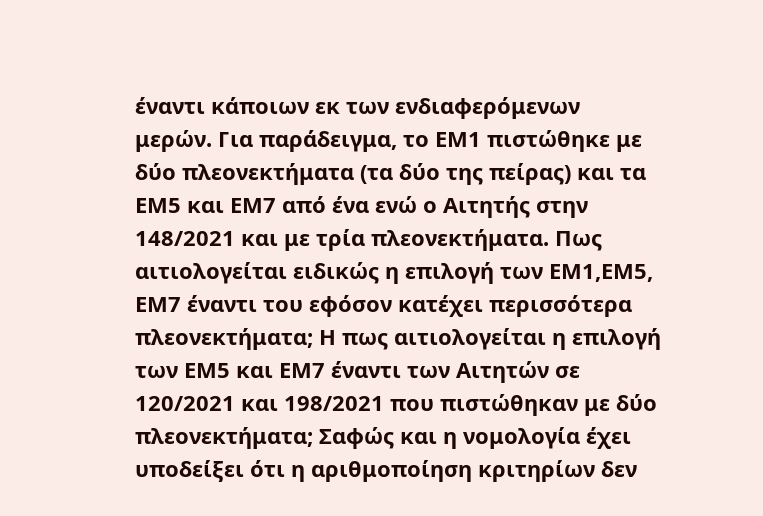έναντι κάποιων εκ των ενδιαφερόμενων μερών. Για παράδειγμα, το ΕΜ1 πιστώθηκε με δύο πλεονεκτήματα (τα δύο της πείρας) και τα ΕΜ5 και ΕΜ7 από ένα ενώ ο Αιτητής στην 148/2021 και με τρία πλεονεκτήματα. Πως αιτιολογείται ειδικώς η επιλογή των ΕΜ1,ΕΜ5, ΕΜ7 έναντι του εφόσον κατέχει περισσότερα πλεονεκτήματα; Η πως αιτιολογείται η επιλογή των ΕΜ5 και ΕΜ7 έναντι των Αιτητών σε 120/2021 και 198/2021 που πιστώθηκαν με δύο πλεονεκτήματα; Σαφώς και η νομολογία έχει υποδείξει ότι η αριθμοποίηση κριτηρίων δεν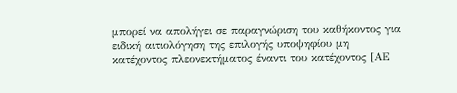μπορεί να απολήγει σε παραγνώριση του καθήκοντος για ειδική αιτιολόγηση της επιλογής υποψηφίου μη κατέχοντος πλεονεκτήματος έναντι του κατέχοντος [ΑΕ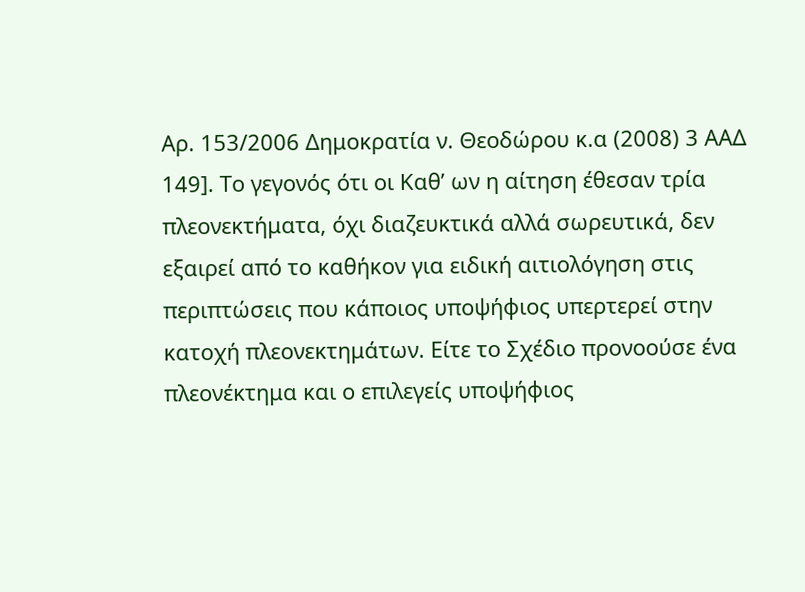Αρ. 153/2006 Δημοκρατία ν. Θεοδώρου κ.α (2008) 3 ΑΑΔ 149]. Το γεγονός ότι οι Καθ’ ων η αίτηση έθεσαν τρία πλεονεκτήματα, όχι διαζευκτικά αλλά σωρευτικά, δεν εξαιρεί από το καθήκον για ειδική αιτιολόγηση στις περιπτώσεις που κάποιος υποψήφιος υπερτερεί στην κατοχή πλεονεκτημάτων. Είτε το Σχέδιο προνοούσε ένα πλεονέκτημα και ο επιλεγείς υποψήφιος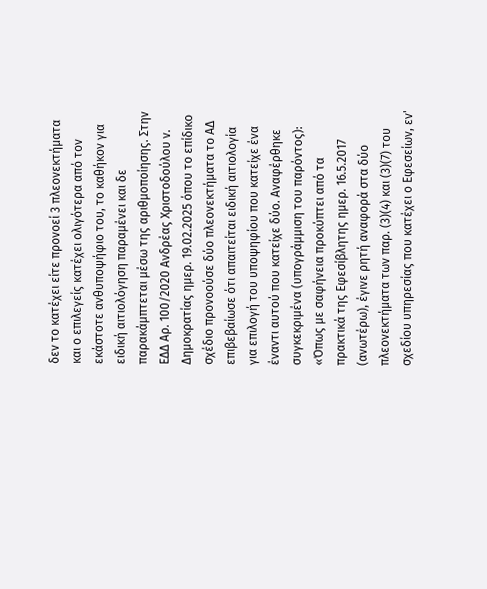δεν το κατέχει είτε προνοεί 3 πλεονεκτήματα και ο επιλεγείς κατέχει ολιγότερα από τον εκάστοτε ανθυποψήφιο του, το καθήκον για ειδική αιτιολόγηση παραμένει και δε παρακάμπτεται μέσω της αριθμοποίησης. Στην ΕΔΔ Αρ. 100/2020 Ανδρέας Χριστοδούλου ν. Δημοκρατίας ημερ. 19.02.2025 όπου το επίδικο σχέδιο προνοούσε δύο πλεονεκτήματα το ΑΔ επιβεβαίωσε ότι απαιτείται ειδική αιτιολογία για επιλογή του υποψηφίου που κατείχε ένα έναντι αυτού που κατείχε δύο. Αναφέρθηκε συγκεκριμένα (υπογράμμιση του παρόντος):
«Όπως με σαφήνεια προκύπτει από τα πρακτικά της Εφεσίβλητης ημερ. 16.5.2017 (ανωτέρω), έγινε ρητή αναφορά στα δύο πλεονεκτήματα των παρ. (3)(4) και (3)(7) του σχεδίου υπηρεσίας που κατέχει ο Εφεσείων, εν'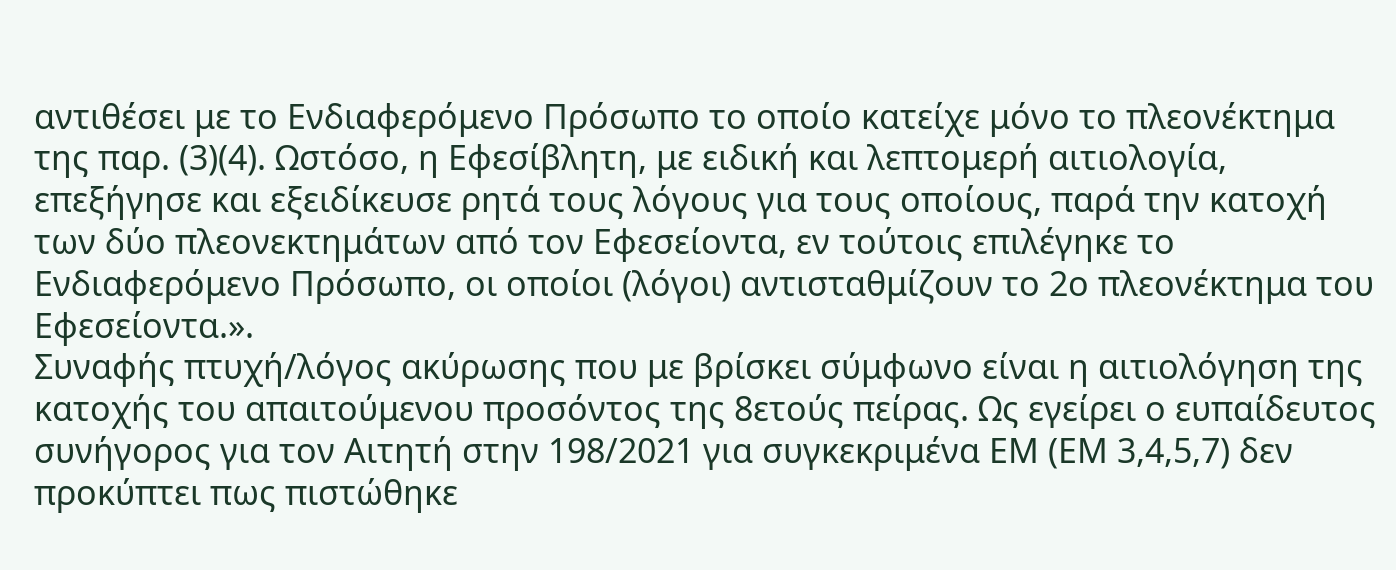αντιθέσει με το Ενδιαφερόμενο Πρόσωπο το οποίο κατείχε μόνο το πλεονέκτημα της παρ. (3)(4). Ωστόσο, η Εφεσίβλητη, με ειδική και λεπτομερή αιτιολογία, επεξήγησε και εξειδίκευσε ρητά τους λόγους για τους οποίους, παρά την κατοχή των δύο πλεονεκτημάτων από τον Εφεσείοντα, εν τούτοις επιλέγηκε το Ενδιαφερόμενο Πρόσωπο, οι οποίοι (λόγοι) αντισταθμίζουν το 2ο πλεονέκτημα του Εφεσείοντα.».
Συναφής πτυχή/λόγος ακύρωσης που με βρίσκει σύμφωνο είναι η αιτιολόγηση της κατοχής του απαιτούμενου προσόντος της 8ετούς πείρας. Ως εγείρει ο ευπαίδευτος συνήγορος για τον Αιτητή στην 198/2021 για συγκεκριμένα ΕΜ (ΕΜ 3,4,5,7) δεν προκύπτει πως πιστώθηκε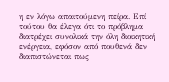η εν λόγω απαιτούμενη πείρα. Επί τούτου θα έλεγα ότι το πρόβλημα διατρέχει συνολικά την όλη διοικητική ενέργεια, εφόσον από πουθενά δεν διαπιστώνεται πως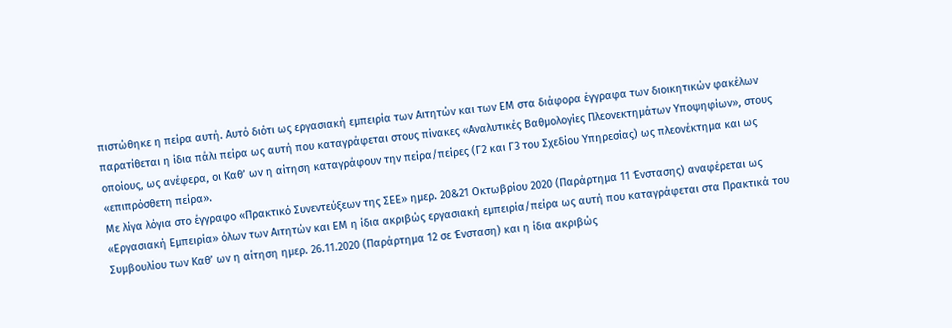πιστώθηκε η πείρα αυτή. Αυτό διότι ως εργασιακή εμπειρία των Αιτητών και των ΕΜ στα διάφορα έγγραφα των διοικητικών φακέλων παρατίθεται η ίδια πάλι πείρα ως αυτή που καταγράφεται στους πίνακες «Αναλυτικές Βαθμολογίες Πλεονεκτημάτων Υποψηφίων», στους οποίους, ως ανέφερα, οι Καθ’ ων η αίτηση καταγράφουν την πείρα/πείρες (Γ2 και Γ3 του Σχεδίου Υπηρεσίας) ως πλεονέκτημα και ως «επιπρόσθετη πείρα».
Με λίγα λόγια στο έγγραφο «Πρακτικό Συνεντεύξεων της ΣΕΕ» ημερ. 20&21 Οκτωβρίου 2020 (Παράρτημα 11 Ένστασης) αναφέρεται ως «Εργασιακή Εμπειρία» όλων των Αιτητών και ΕΜ η ίδια ακριβώς εργασιακή εμπειρία/πείρα ως αυτή που καταγράφεται στα Πρακτικά του Συμβουλίου των Καθ’ ων η αίτηση ημερ. 26.11.2020 (Παράρτημα 12 σε Ένσταση) και η ίδια ακριβώς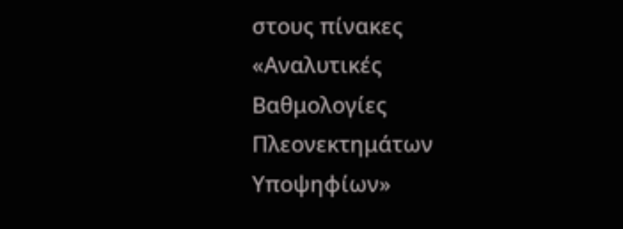στους πίνακες «Αναλυτικές Βαθμολογίες Πλεονεκτημάτων Υποψηφίων»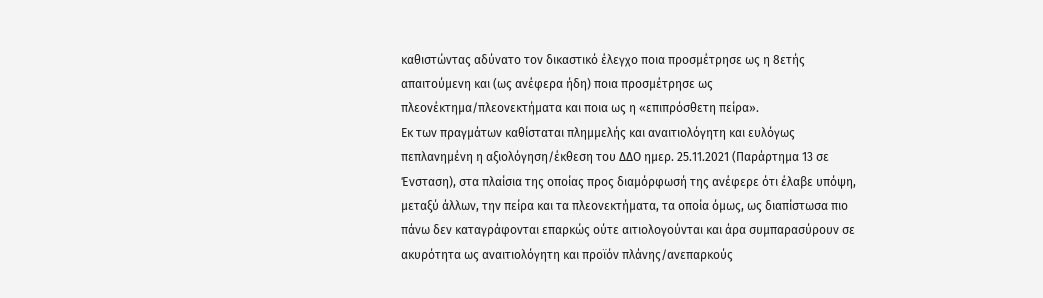καθιστώντας αδύνατο τον δικαστικό έλεγχο ποια προσμέτρησε ως η 8ετής απαιτούμενη και (ως ανέφερα ήδη) ποια προσμέτρησε ως πλεονέκτημα/πλεονεκτήματα και ποια ως η «επιπρόσθετη πείρα».
Εκ των πραγμάτων καθίσταται πλημμελής και αναιτιολόγητη και ευλόγως πεπλανημένη η αξιολόγηση/έκθεση του ΔΔΟ ημερ. 25.11.2021 (Παράρτημα 13 σε Ένσταση), στα πλαίσια της οποίας προς διαμόρφωσή της ανέφερε ότι έλαβε υπόψη, μεταξύ άλλων, την πείρα και τα πλεονεκτήματα, τα οποία όμως, ως διαπίστωσα πιο πάνω δεν καταγράφονται επαρκώς ούτε αιτιολογούνται και άρα συμπαρασύρουν σε ακυρότητα ως αναιτιολόγητη και προϊόν πλάνης/ανεπαρκούς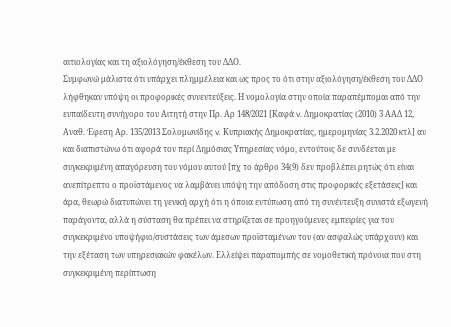αιτιολογίας και τη αξιολόγηση/έκθεση του ΔΔΟ.
Συμφωνώ μάλιστα ότι υπάρχει πλημμέλεια και ως προς το ότι στην αξιολόγηση/έκθεση του ΔΔΟ λήφθηκαν υπόψη οι προφορικές συνεντεύξεις. Η νομολογία στην οποία παραπέμπομαι από την ευπαίδευτη συνήγορο του Αιτητή στην Πρ. Αρ 148/2021 [Καφά v. Δημοκρατίας (2010) 3 ΑΑΔ 12, Αναθ. Έφεση Αρ. 135/2013 Σολομωνίδης v. Kυπριακής Δημοκρατίας, ημερομηνίας 3.2.2020 κτλ] αν και διαπιστώνω ότι αφορά τον περί Δημόσιας Υπηρεσίας νόμο, εντούτοις δε συνδέεται με συγκεκριμένη απαγόρευση του νόμου αυτού [πχ το άρθρο 34(9) δεν προβλέπει ρητώς ότι είναι ανεπίτρεπτο ο προϊστάμενος να λαμβάνει υπόψη την απόδοση στις προφορικές εξετάσεις] και άρα, θεωρώ διατυπώνει τη γενική αρχή ότι η όποια εντύπωση από τη συνέντευξη συνιστά εξωγενή παράγοντα, αλλά η σύσταση θα πρέπει να στηρίζεται σε προηγούμενες εμπειρίες για τον συγκεκριμένο υποψήφιο/συστάσεις των άμεσων προϊσταμένων του (αν ασφαλώς υπάρχουν) και την εξέταση των υπηρεσιακών φακέλων. Ελλείψει παραπομπής σε νομοθετική πρόνοια που στη συγκεκριμένη περίπτωση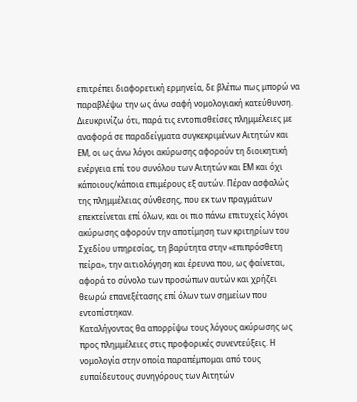επιτρέπει διαφορετική ερμηνεία, δε βλέπω πως μπορώ να παραβλέψω την ως άνω σαφή νομολογιακή κατεύθυνση.
Διευκρινίζω ότι, παρά τις εντοπισθείσες πλημμέλειες με αναφορά σε παραδείγματα συγκεκριμένων Αιτητών και ΕΜ, οι ως άνω λόγοι ακύρωσης αφορούν τη διοικητική ενέργεια επί του συνόλου των Αιτητών και ΕΜ και όχι κάποιους/κάποια επιμέρους εξ αυτών. Πέραν ασφαλώς της πλημμέλειας σύνθεσης, που εκ των πραγμάτων επεκτείνεται επί όλων, και οι πιο πάνω επιτυχείς λόγοι ακύρωσης αφορούν την αποτίμηση των κριτηρίων του Σχεδίου υπηρεσίας, τη βαρύτητα στην «επιπρόσθετη πείρα», την αιτιολόγηση και έρευνα που, ως φαίνεται, αφορά το σύνολο των προσώπων αυτών και χρήζει θεωρώ επανεξέτασης επί όλων των σημείων που εντοπίστηκαν.
Καταλήγοντας θα απορρίψω τους λόγους ακύρωσης ως προς πλημμέλειες στις προφορικές συνεντεύξεις. Η νομολογία στην οποία παραπέμπομαι από τους ευπαίδευτους συνηγόρους των Αιτητών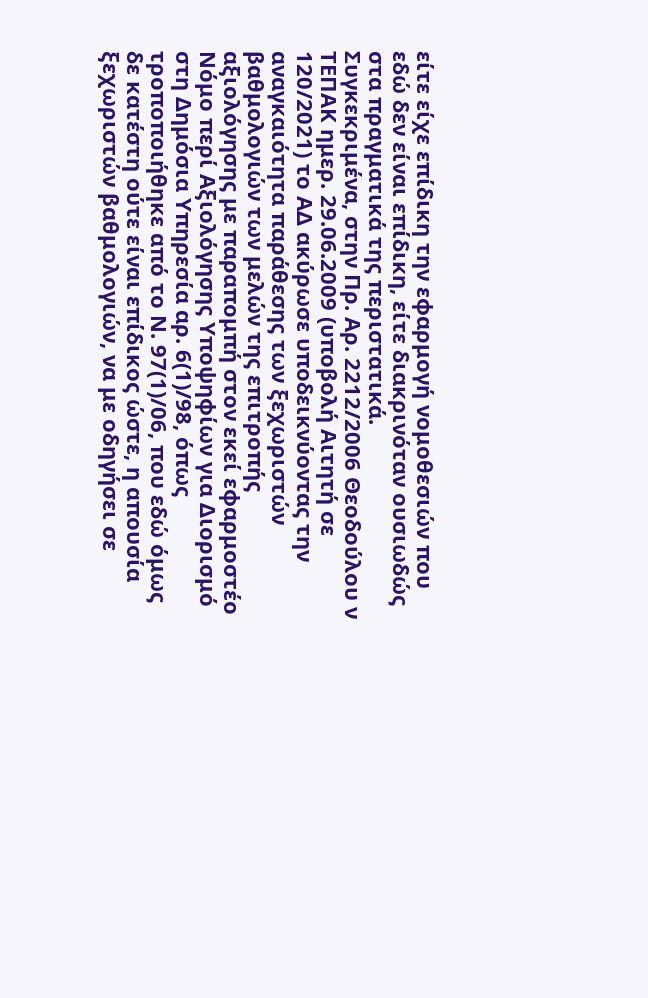είτε είχε επίδικη την εφαρμογή νομοθεσιών που εδώ δεν είναι επίδικη, είτε διακρινόταν ουσιωδώς στα πραγματικά της περιστατικά.
Συγκεκριμένα, στην Πρ. Αρ. 2212/2006 Θεοδούλου ν ΤΕΠΑΚ ημερ. 29.06.2009 (υποβολή Αιτητή σε 120/2021) το ΑΔ ακύρωσε υποδεικνύοντας την αναγκαιότητα παράθεσης των ξεχωριστών βαθμολογιών των μελών της επιτροπής αξιολόγησης με παραπομπή στον εκεί εφαρμοστέο Νόμο περί Αξιολόγησης Υποψηφίων για Διορισμό στη Δημόσια Υπηρεσία αρ. 6(1)/98, όπως τροποποιήθηκε από το Ν. 97(1)/06, που εδώ όμως δε κατέστη ούτε είναι επίδικος ώστε, η απουσία ξεχωριστών βαθμολογιών, να με οδηγήσει σε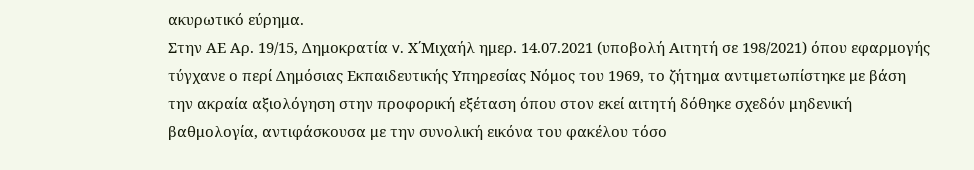ακυρωτικό εύρημα.
Στην ΑΕ Αρ. 19/15, Δημοκρατία v. Χ΄Μιχαήλ ημερ. 14.07.2021 (υποβολή Αιτητή σε 198/2021) όπου εφαρμογής τύγχανε ο περί Δημόσιας Εκπαιδευτικής Υπηρεσίας Νόμος του 1969, το ζήτημα αντιμετωπίστηκε με βάση την ακραία αξιολόγηση στην προφορική εξέταση όπου στον εκεί αιτητή δόθηκε σχεδόν μηδενική βαθμολογία, αντιφάσκουσα με την συνολική εικόνα του φακέλου τόσο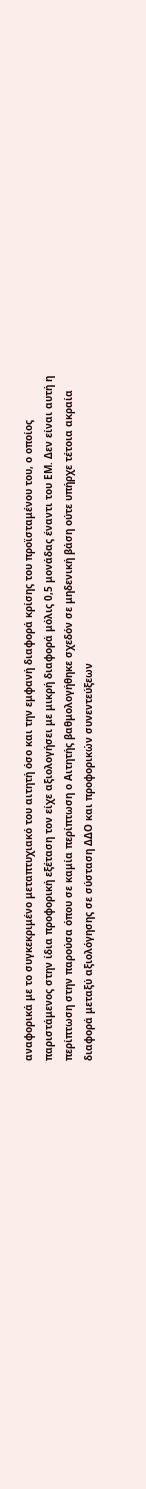αναφορικά με το συγκεκριμένο μεταπτυχιακό του αιτητή όσο και την εμφανή διαφορά κρίσης του προϊσταμένου του, ο οποίος παριστάμενος στην ίδια προφορική εξέταση τον είχε αξιολογήσει με μικρή διαφορά μόλις 0,5 μονάδας έναντι του ΕΜ. Δεν είναι αυτή η περίπτωση στην παρούσα όπου σε καμία περίπτωση ο Αιτητής βαθμολογήθηκε σχεδόν σε μηδενική βάση ούτε υπήρχε τέτοια ακραία διαφορά μεταξύ αξιολόγησης σε σύσταση ΔΔΟ και προφορικών συνεντεύξεων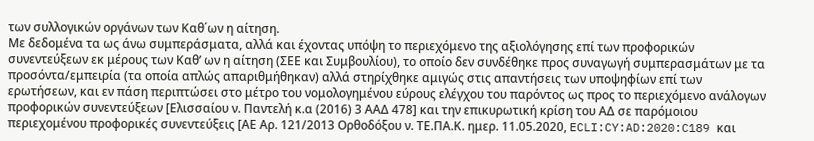των συλλογικών οργάνων των Καθ΄ων η αίτηση.
Με δεδομένα τα ως άνω συμπεράσματα, αλλά και έχοντας υπόψη το περιεχόμενο της αξιολόγησης επί των προφορικών συνεντεύξεων εκ μέρους των Καθ’ ων η αίτηση (ΣΕΕ και Συμβουλίου), το οποίο δεν συνδέθηκε προς συναγωγή συμπερασμάτων με τα προσόντα/εμπειρία (τα οποία απλώς απαριθμήθηκαν) αλλά στηρίχθηκε αμιγώς στις απαντήσεις των υποψηφίων επί των ερωτήσεων, και εν πάση περιπτώσει στο μέτρο του νομολογημένου εύρους ελέγχου του παρόντος ως προς το περιεχόμενο ανάλογων προφορικών συνεντεύξεων [Ελισσαίου ν. Παντελή κ.α (2016) 3 ΑΑΔ 478] και την επικυρωτική κρίση του ΑΔ σε παρόμοιου περιεχομένου προφορικές συνεντεύξεις [ΑΕ Αρ. 121/2013 Ορθοδόξου ν. ΤΕ.ΠΑ.Κ. ημερ. 11.05.2020, ECLI:CY:AD:2020:C189 και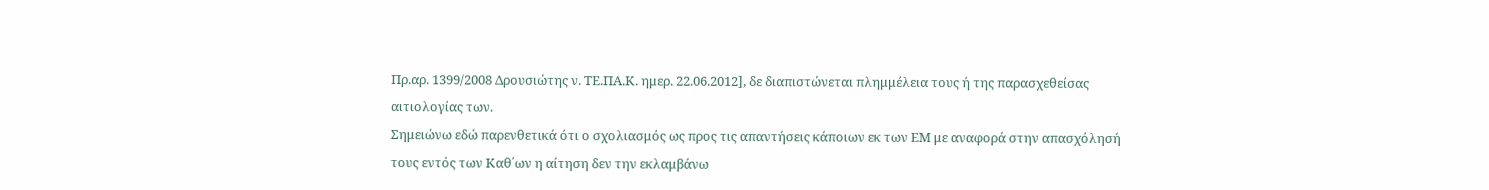Πρ.αρ. 1399/2008 Δρουσιώτης ν. ΤΕ.ΠΑ.Κ. ημερ. 22.06.2012], δε διαπιστώνεται πλημμέλεια τους ή της παρασχεθείσας αιτιολογίας των.
Σημειώνω εδώ παρενθετικά ότι ο σχολιασμός ως προς τις απαντήσεις κάποιων εκ των ΕΜ με αναφορά στην απασχόλησή τους εντός των Καθ΄ων η αίτηση δεν την εκλαμβάνω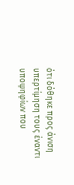ότι δόθηκε προς άνιση υπερτίμηση τους έναντι υποψηφίων που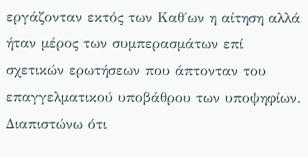εργάζονταν εκτός των Καθ΄ων η αίτηση αλλά ήταν μέρος των συμπερασμάτων επί σχετικών ερωτήσεων που άπτονταν του επαγγελματικού υποβάθρου των υποψηφίων. Διαπιστώνω ότι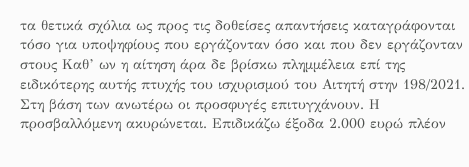τα θετικά σχόλια ως προς τις δοθείσες απαντήσεις καταγράφονται τόσο για υποψηφίους που εργάζονταν όσο και που δεν εργάζονταν στους Καθ’ ων η αίτηση άρα δε βρίσκω πλημμέλεια επί της ειδικότερης αυτής πτυχής του ισχυρισμού του Αιτητή στην 198/2021.
Στη βάση των ανωτέρω οι προσφυγές επιτυγχάνουν. Η προσβαλλόμενη ακυρώνεται. Επιδικάζω έξοδα 2.000 ευρώ πλέον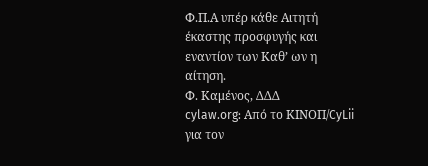Φ.Π.Α υπέρ κάθε Αιτητή έκαστης προσφυγής και εναντίον των Καθ’ ων η αίτηση.
Φ. Καμένος, ΔΔΔ
cylaw.org: Από το ΚΙΝOΠ/CyLii για τον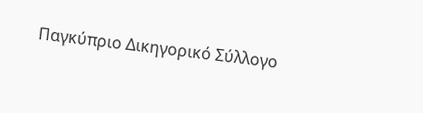Παγκύπριο Δικηγορικό Σύλλογο